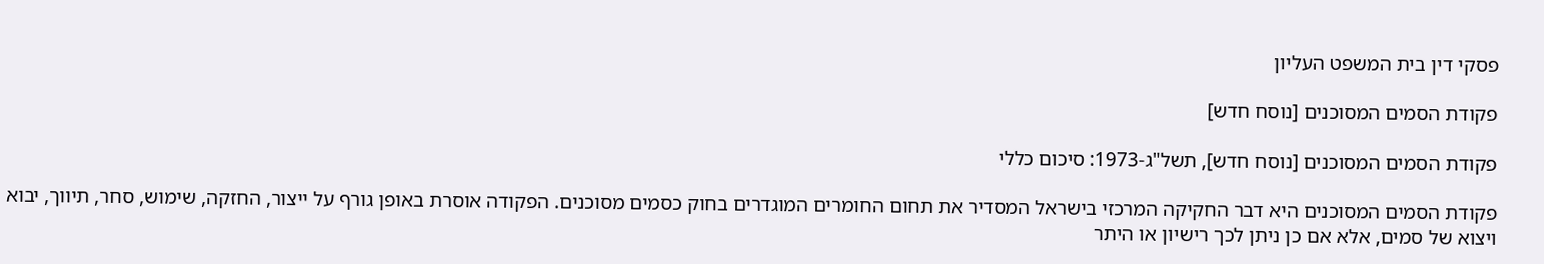פסקי דין בית המשפט העליון

פקודת הסמים המסוכנים [נוסח חדש]

פקודת הסמים המסוכנים [נוסח חדש], תשל"ג-1973: סיכום כללי

פקודת הסמים המסוכנים היא דבר החקיקה המרכזי בישראל המסדיר את תחום החומרים המוגדרים בחוק כסמים מסוכנים. הפקודה אוסרת באופן גורף על ייצור, החזקה, שימוש, סחר, תיווך, יבוא ויצוא של סמים, אלא אם כן ניתן לכך רישיון או היתר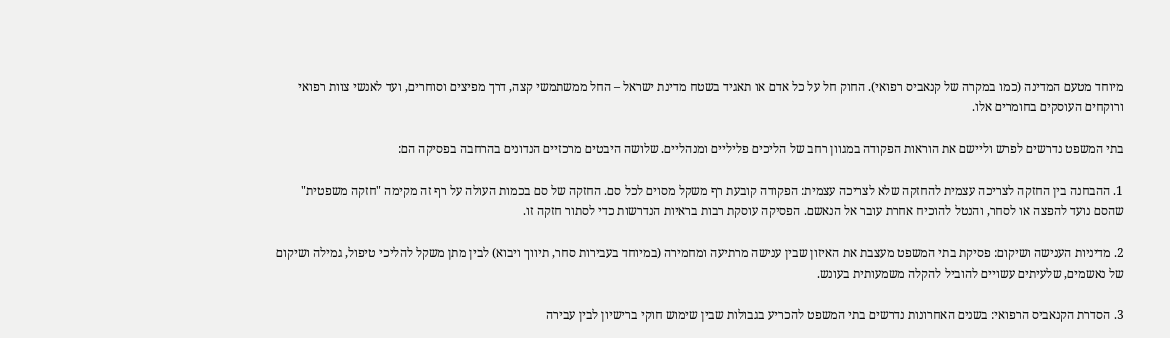מיוחד מטעם המדינה (כמו במקרה של קנאביס רפואי). החוק חל על כל אדם או תאגיד בשטח מדינת ישראל – החל ממשתמשי קצה, דרך מפיצים וסוחרים, ועד לאנשי צוות רפואי ורוקחים העוסקים בחומרים אלו.

בתי המשפט נדרשים לפרש וליישם את הוראות הפקודה במגוון רחב של הליכים פליליים ומנהליים. שלושה היבטים מרכזיים הנדונים בהרחבה בפסיקה הם:

1. ההבחנה בין החזקה לצריכה עצמית להחזקה שלא לצריכה עצמית: הפקודה קובעת רף משקל מסוים לכל סם. החזקה של סם בכמות העולה על רף זה מקימה "חזקה משפטית" שהסם נועד להפצה או לסחר, והנטל להוכיח אחרת עובר אל הנאשם. הפסיקה עוסקת רבות בראיות הנדרשות כדי לסתור חזקה זו.

2. מדיניות הענישה ושיקום: פסיקת בתי המשפט מעצבת את האיזון שבין ענישה מרתיעה ומחמירה (במיוחד בעבירות סחר, תיווך ויבוא) לבין מתן משקל להליכי טיפול, גמילה ושיקום של נאשמים, שלעיתים עשויים להוביל להקלה משמעותית בעונש.

3. הסדרת הקנאביס הרפואי: בשנים האחרונות נדרשים בתי המשפט להכריע בגבולות שבין שימוש חוקי ברישיון לבין עבירה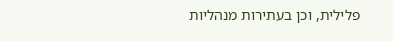פלילית, וכן בעתירות מנהליות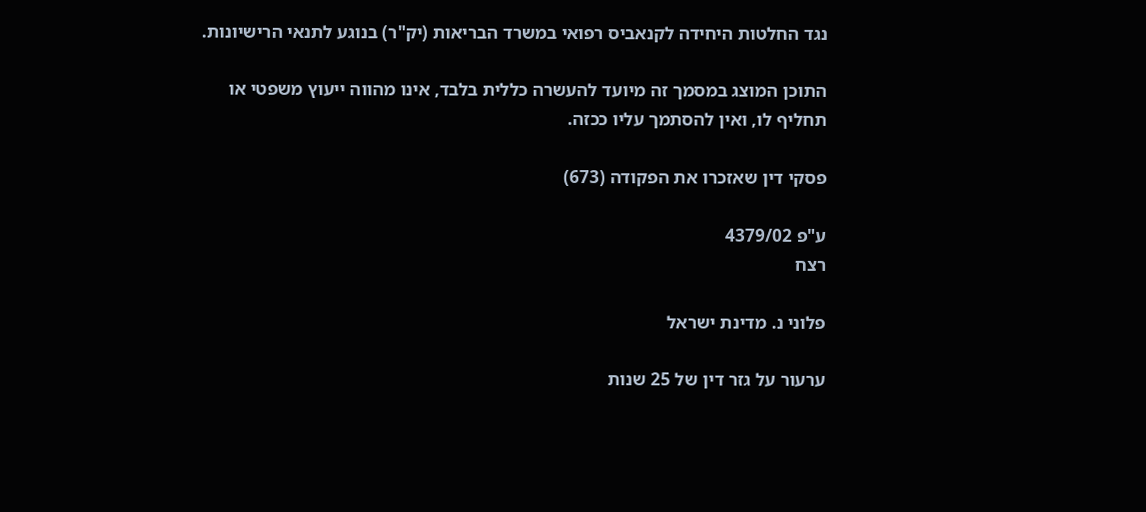נגד החלטות היחידה לקנאביס רפואי במשרד הבריאות (יק"ר) בנוגע לתנאי הרישיונות.

התוכן המוצג במסמך זה מיועד להעשרה כללית בלבד, אינו מהווה ייעוץ משפטי או תחליף לו, ואין להסתמך עליו ככזה.

פסקי דין שאזכרו את הפקודה (673)

ע"פ 4379/02
רצח

פלוני נ. מדינת ישראל

ערעור על גזר דין של 25 שנות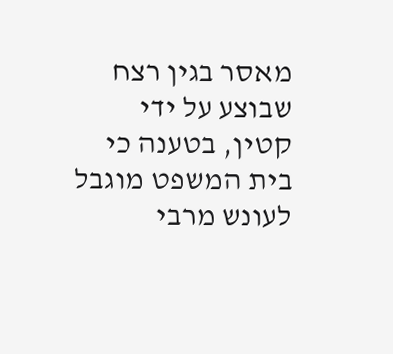מאסר בגין רצח שבוצע על ידי קטין, בטענה כי בית המשפט מוגבל לעונש מרבי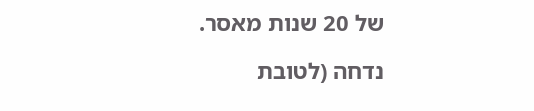של 20 שנות מאסר.

נדחה (לטובת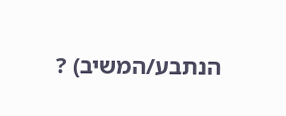הנתבע/המשיב) ?